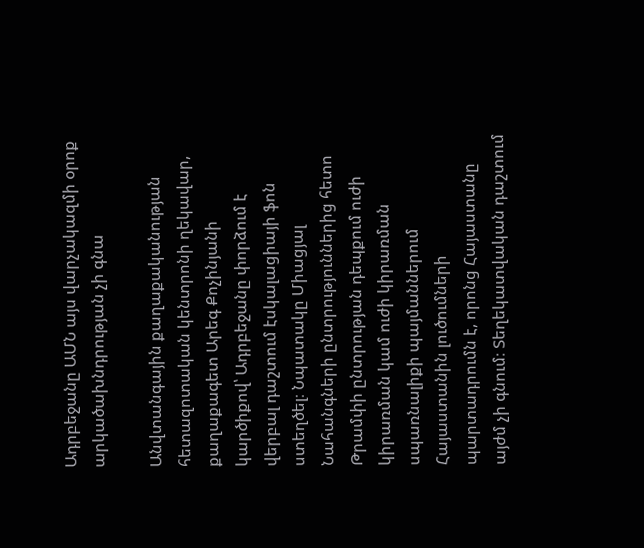Ադրբեջանը ԱՄՆ այս վարչակազմի օրոք արկածախնդրության չի գնա

Անվտանգային քաղաքականության հետազոտական կենտրոնի ղեկավար, քաղաքագետ Արեգ Քոչինյանի կարծիքով՝ Ադրբեջանը փորձում է վերբալ դաշտում էսկալացիայի ֆոն ստեղծել։ Նպատակը Միացյալ Նահանգների ընտրություններից հետո Թրամփի ընտրության դեպքում ուժի կիրառման կամ ուժի կիրառման սպառնալիքի պայմաններում Հայաստանին լուծումների պարտադրումն է, որոնց Հայաստանը այժմ չի գնում։ Տեղեկատվական դաշտում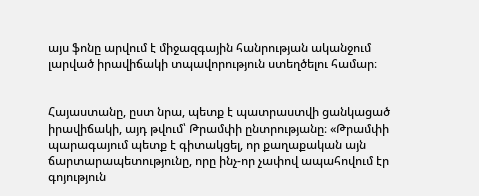այս ֆոնը արվում է միջազգային հանրության ականջում լարված իրավիճակի տպավորություն ստեղծելու համար։


Հայաստանը, ըստ նրա, պետք է պատրաստվի ցանկացած իրավիճակի, այդ թվում՝ Թրամփի ընտրությանը։ «Թրամփի պարագայում պետք է գիտակցել, որ քաղաքական այն ճարտարապետությունը, որը ինչ-որ չափով ապահովում էր գոյություն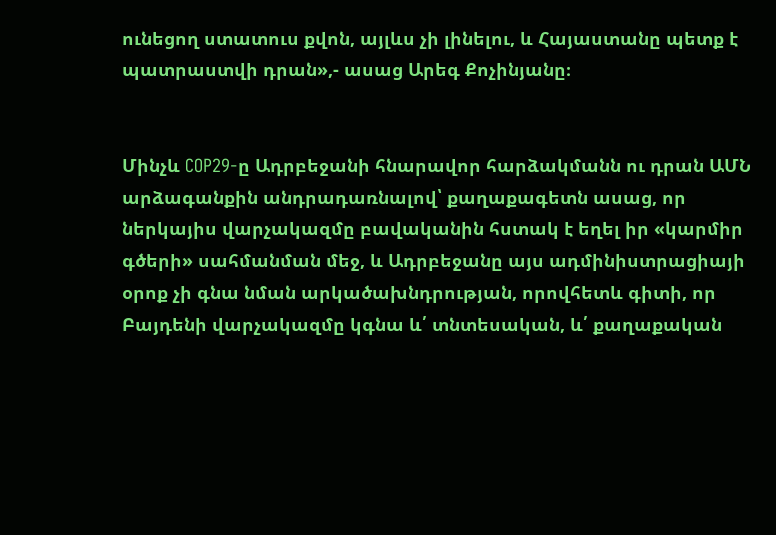ունեցող ստատուս քվոն, այլևս չի լինելու, և Հայաստանը պետք է պատրաստվի դրան»,- ասաց Արեգ Քոչինյանը։


Մինչև COP29-ը Ադրբեջանի հնարավոր հարձակմանն ու դրան ԱՄՆ արձագանքին անդրադառնալով՝ քաղաքագետն ասաց, որ ներկայիս վարչակազմը բավականին հստակ է եղել իր «կարմիր գծերի» սահմանման մեջ, և Ադրբեջանը այս ադմինիստրացիայի օրոք չի գնա նման արկածախնդրության, որովհետև գիտի, որ Բայդենի վարչակազմը կգնա և՛ տնտեսական, և՛ քաղաքական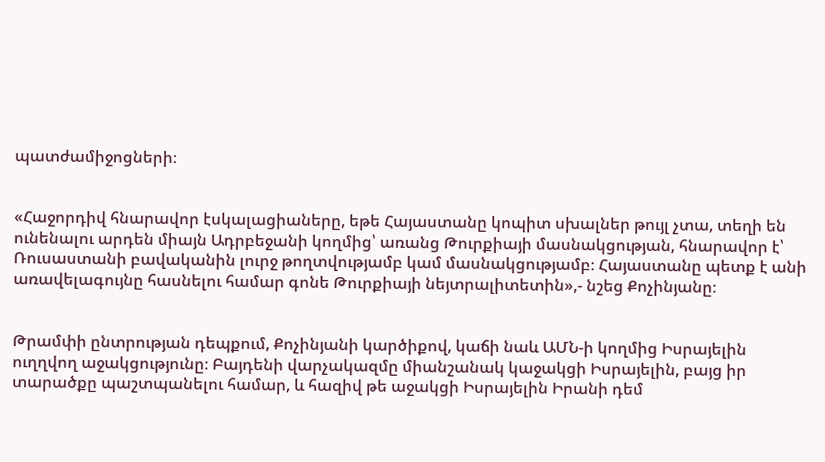պատժամիջոցների։


«Հաջորդիվ հնարավոր էսկալացիաները, եթե Հայաստանը կոպիտ սխալներ թույլ չտա, տեղի են ունենալու արդեն միայն Ադրբեջանի կողմից՝ առանց Թուրքիայի մասնակցության, հնարավոր է՝ Ռուսաստանի բավականին լուրջ թողտվությամբ կամ մասնակցությամբ։ Հայաստանը պետք է անի առավելագույնը հասնելու համար գոնե Թուրքիայի նեյտրալիտետին»,- նշեց Քոչինյանը։


Թրամփի ընտրության դեպքում, Քոչինյանի կարծիքով, կաճի նաև ԱՄՆ-ի կողմից Իսրայելին ուղղվող աջակցությունը։ Բայդենի վարչակազմը միանշանակ կաջակցի Իսրայելին, բայց իր տարածքը պաշտպանելու համար, և հազիվ թե աջակցի Իսրայելին Իրանի դեմ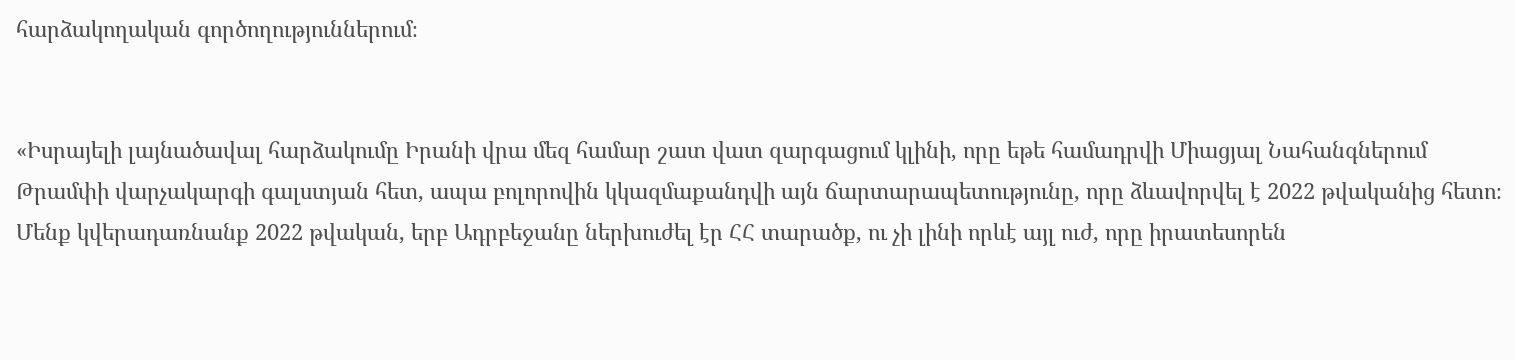հարձակողական գործողություններում։


«Իսրայելի լայնածավալ հարձակումը Իրանի վրա մեզ համար շատ վատ զարգացում կլինի, որը եթե համադրվի Միացյալ Նահանգներում Թրամփի վարչակարգի գալստյան հետ, ապա բոլորովին կկազմաքանդվի այն ճարտարապետությունը, որը ձևավորվել է 2022 թվականից հետո։ Մենք կվերադառնանք 2022 թվական, երբ Ադրբեջանը ներխուժել էր ՀՀ տարածք, ու չի լինի որևէ այլ ուժ, որը իրատեսորեն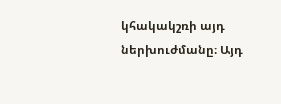կհակակշռի այդ ներխուժմանը։ Այդ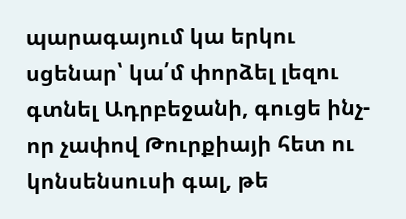պարագայում կա երկու սցենար՝ կա՛մ փորձել լեզու գտնել Ադրբեջանի, գուցե ինչ-որ չափով Թուրքիայի հետ ու կոնսենսուսի գալ, թե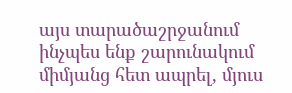այս տարածաշրջանում ինչպես ենք շարունակում միմյանց հետ ապրել, մյուս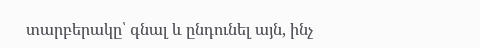տարբերակը՝ գնալ և ընդունել այն, ինչ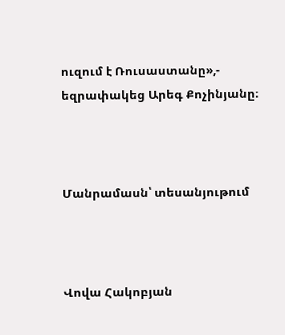ուզում է Ռուսաստանը»,- եզրափակեց Արեգ Քոչինյանը։



Մանրամասն՝ տեսանյութում



Վովա Հակոբյան